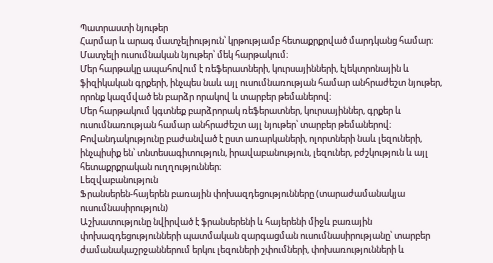Պատրաստի նյութեր
Հարմար և արագ մատչելիություն՝ կրթությամբ հետաքրքրված մարդկանց համար։
Մատչելի ուսումնական նյութեր՝ մեկ հարթակում։
Մեր հարթակը ապահովում է ռեֆերատների, կուրսայինների, էլեկտրոնային և ֆիզիկական գրքերի, ինչպես նաև այլ ուսումնառության համար անհրաժեշտ նյութեր, որոնք կազմված են բարձր որակով և տարբեր թեմաներով։
Մեր հարթակում կգտնեք բարձրորակ ռեֆերատներ, կուրսայիններ, գրքեր և ուսումնառության համար անհրաժեշտ այլ նյութեր՝ տարբեր թեմաներով։
Բովանդակությունը բաժանված է ըստ առարկաների, ոլորտների նաև լեզուների, ինչպիսիք են՝ տնտեսագիտություն, իրավաբանություն, լեզուներ, բժշկություն և այլ հետաքրքրական ուղղություններ։
Lեզվաբանություն
Ֆրանսերեն-հայերեն բառային փոխազդեցությունները (տարաժամանակյա ուսումնասիրություն)
Աշխատությունը նվիրված է ֆրանսերենի և հայերենի միջև բառային փոխազդեցությունների պատմական զարգացման ուսումնասիրությանը՝ տարբեր ժամանակաշրջաններում երկու լեզուների շփումների, փոխառությունների և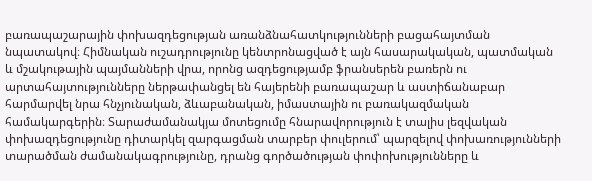բառապաշարային փոխազդեցության առանձնահատկությունների բացահայտման նպատակով։ Հիմնական ուշադրությունը կենտրոնացված է այն հասարակական, պատմական և մշակութային պայմանների վրա, որոնց ազդեցությամբ ֆրանսերեն բառերն ու արտահայտությունները ներթափանցել են հայերենի բառապաշար և աստիճանաբար հարմարվել նրա հնչյունական, ձևաբանական, իմաստային ու բառակազմական համակարգերին։ Տարաժամանակյա մոտեցումը հնարավորություն է տալիս լեզվական փոխազդեցությունը դիտարկել զարգացման տարբեր փուլերում՝ պարզելով փոխառությունների տարածման ժամանակագրությունը, դրանց գործածության փոփոխությունները և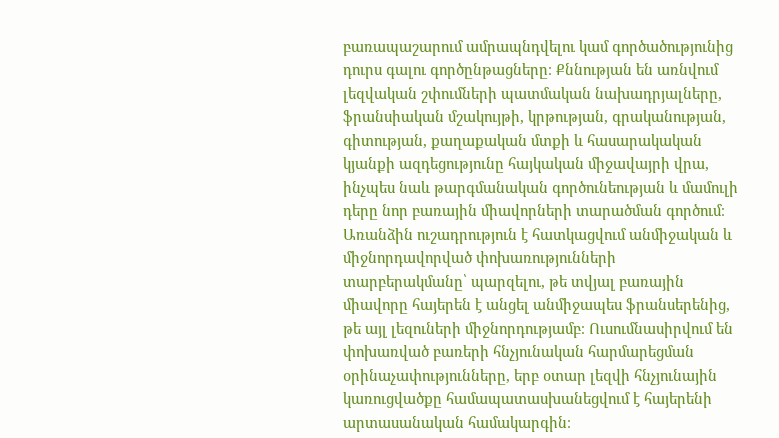բառապաշարում ամրապնդվելու կամ գործածությունից դուրս գալու գործընթացները։ Քննության են առնվում լեզվական շփումների պատմական նախադրյալները, ֆրանսիական մշակույթի, կրթության, գրականության, գիտության, քաղաքական մտքի և հասարակական կյանքի ազդեցությունը հայկական միջավայրի վրա, ինչպես նաև թարգմանական գործունեության և մամուլի դերը նոր բառային միավորների տարածման գործում։ Առանձին ուշադրություն է հատկացվում անմիջական և միջնորդավորված փոխառությունների տարբերակմանը՝ պարզելու, թե տվյալ բառային միավորը հայերեն է անցել անմիջապես ֆրանսերենից, թե այլ լեզուների միջնորդությամբ։ Ուսումնասիրվում են փոխառված բառերի հնչյունական հարմարեցման օրինաչափությունները, երբ օտար լեզվի հնչյունային կառուցվածքը համապատասխանեցվում է հայերենի արտասանական համակարգին։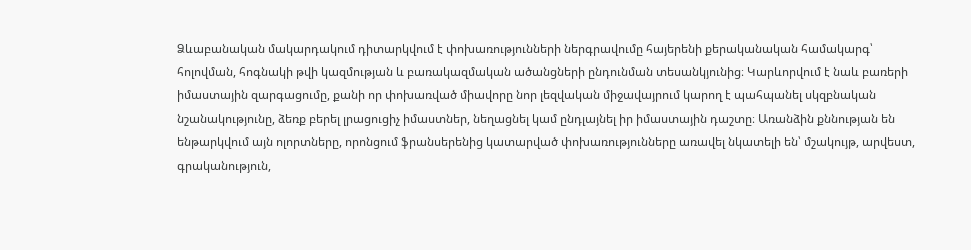Ձևաբանական մակարդակում դիտարկվում է փոխառությունների ներգրավումը հայերենի քերականական համակարգ՝ հոլովման, հոգնակի թվի կազմության և բառակազմական ածանցների ընդունման տեսանկյունից։ Կարևորվում է նաև բառերի իմաստային զարգացումը, քանի որ փոխառված միավորը նոր լեզվական միջավայրում կարող է պահպանել սկզբնական նշանակությունը, ձեռք բերել լրացուցիչ իմաստներ, նեղացնել կամ ընդլայնել իր իմաստային դաշտը։ Առանձին քննության են ենթարկվում այն ոլորտները, որոնցում ֆրանսերենից կատարված փոխառությունները առավել նկատելի են՝ մշակույթ, արվեստ, գրականություն,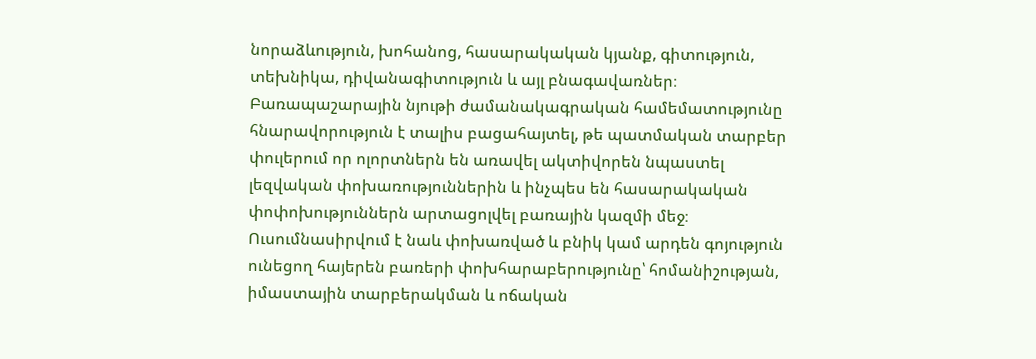նորաձևություն, խոհանոց, հասարակական կյանք, գիտություն, տեխնիկա, դիվանագիտություն և այլ բնագավառներ։ Բառապաշարային նյութի ժամանակագրական համեմատությունը հնարավորություն է տալիս բացահայտել, թե պատմական տարբեր փուլերում որ ոլորտներն են առավել ակտիվորեն նպաստել լեզվական փոխառություններին և ինչպես են հասարակական փոփոխություններն արտացոլվել բառային կազմի մեջ։ Ուսումնասիրվում է նաև փոխառված և բնիկ կամ արդեն գոյություն ունեցող հայերեն բառերի փոխհարաբերությունը՝ հոմանիշության, իմաստային տարբերակման և ոճական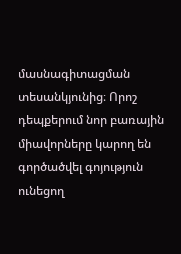մասնագիտացման տեսանկյունից։ Որոշ դեպքերում նոր բառային միավորները կարող են գործածվել գոյություն ունեցող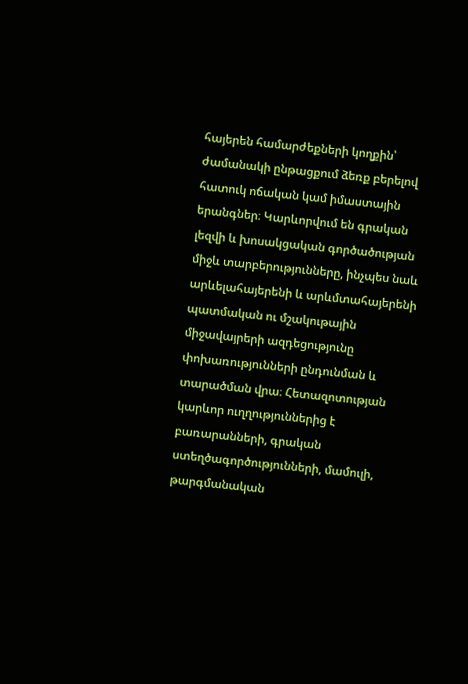հայերեն համարժեքների կողքին՝ ժամանակի ընթացքում ձեռք բերելով հատուկ ոճական կամ իմաստային երանգներ։ Կարևորվում են գրական լեզվի և խոսակցական գործածության միջև տարբերությունները, ինչպես նաև արևելահայերենի և արևմտահայերենի պատմական ու մշակութային միջավայրերի ազդեցությունը փոխառությունների ընդունման և տարածման վրա։ Հետազոտության կարևոր ուղղություններից է բառարանների, գրական ստեղծագործությունների, մամուլի, թարգմանական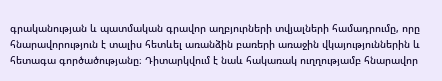գրականության և պատմական գրավոր աղբյուրների տվյալների համադրումը, որը հնարավորություն է տալիս հետևել առանձին բառերի առաջին վկայություններին և հետագա գործածությանը։ Դիտարկվում է նաև հակառակ ուղղությամբ հնարավոր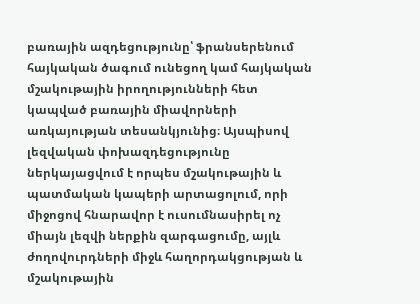բառային ազդեցությունը՝ ֆրանսերենում հայկական ծագում ունեցող կամ հայկական մշակութային իրողությունների հետ կապված բառային միավորների առկայության տեսանկյունից։ Այսպիսով լեզվական փոխազդեցությունը ներկայացվում է որպես մշակութային և պատմական կապերի արտացոլում, որի միջոցով հնարավոր է ուսումնասիրել ոչ միայն լեզվի ներքին զարգացումը, այլև ժողովուրդների միջև հաղորդակցության և մշակութային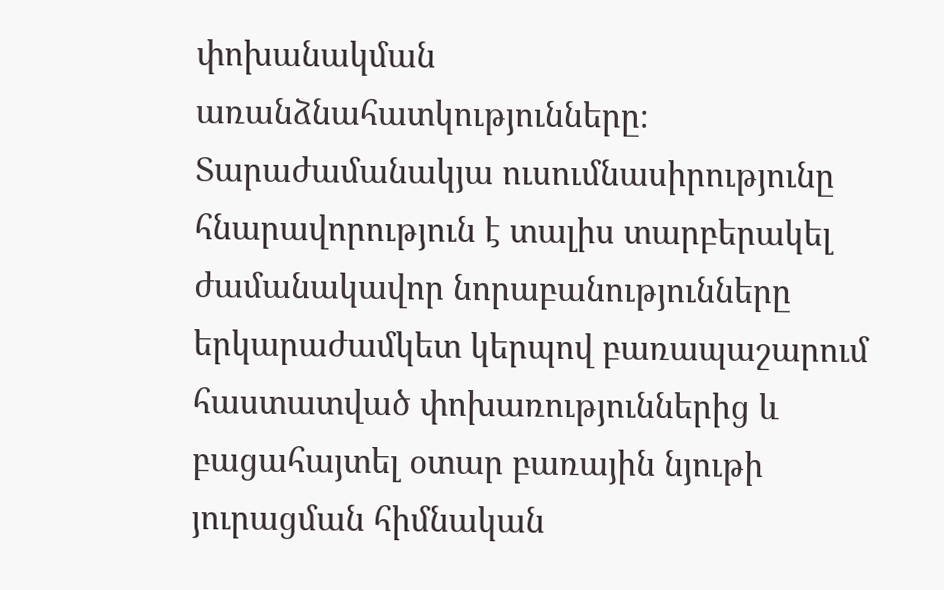փոխանակման առանձնահատկությունները։ Տարաժամանակյա ուսումնասիրությունը հնարավորություն է տալիս տարբերակել ժամանակավոր նորաբանությունները երկարաժամկետ կերպով բառապաշարում հաստատված փոխառություններից և բացահայտել օտար բառային նյութի յուրացման հիմնական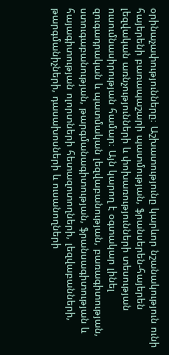օրինաչափությունները։ Աշխատությունը կարևոր նշանակություն ունի հայերենի բառապաշարի պատմության, ֆրանսերեն-հայերեն լեզվական առնչությունների և փոխառությունների տեսության ուսումնասիրության համար։ Այն կարող է օգտակար լինել զուգադրական և պատմական լեզվաբանության, բառագիտության, ստուգաբանության, թարգմանագիտության, ֆրանսագիտության և հայագիտության ոլորտների հետազոտողների, լեզվաբանների, թարգմանիչների, դասախոսների և ուսանողների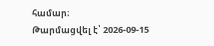համար։
Թարմացվել է՝ 2026-09-15